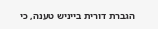הגברת דורית בייניש טענה, כי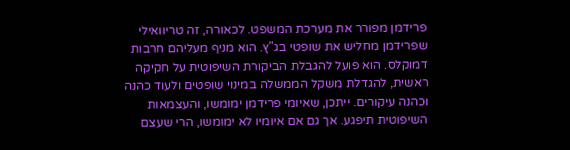פרידמן מפורר את מערכת המשפט. לכאורה, זה טריוואילי שפרידמן מחליש את שופטי בג"ץ. הוא מניף מעליהם חרבות דמוקלס. הוא פועל להגבלת הביקורת השיפוטית על חקיקה ראשית, להגדלת משקל הממשלה במינוי שופטים ולעוד כהנה וכהנה עיקורים. ייתכן, שאיומי פרידמן ימומשו, והעצמאות השיפוטית תיפגע. אך גם אם איומיו לא ימומשו, הרי שעצם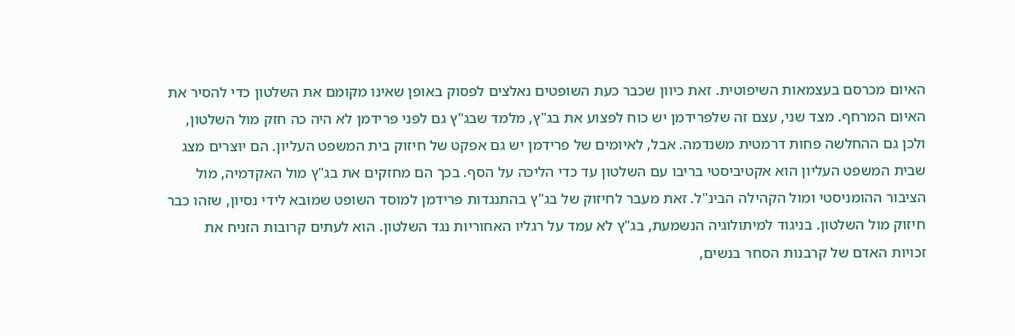האיום מכרסם בעצמאות השיפוטית. זאת כיוון שכבר כעת השופטים נאלצים לפסוק באופן שאינו מקומם את השלטון כדי להסיר את האיום המרחף. מצד שני, עצם זה שלפרידמן יש כוח לפצוע את בג"ץ, מלמד שבג"ץ גם לפני פרידמן לא היה כה חזק מול השלטון, ולכן גם ההחלשה פחות דרמטית משנדמה. אבל, לאיומים של פרידמן יש גם אפקט של חיזוק בית המשפט העליון. הם יוצרים מצג שבית המשפט העליון הוא אקטיביסטי בריבו עם השלטון עד כדי הליכה על הסף. בכך הם מחזקים את בג"ץ מול האקדמיה, מול הציבור ההומניסטי ומול הקהילה הבינ"ל. זאת מעבר לחיזוק של בג"ץ בהתנגדות פרידמן למוסד השופט שמובא לידי נסיון, שזהו כבר חיזוק מול השלטון. בניגוד למיתולוגיה הנשמעת, בג"ץ לא עמד על רגליו האחוריות נגד השלטון. הוא לעתים קרובות הזניח את זכויות האדם של קרבנות הסחר בנשים,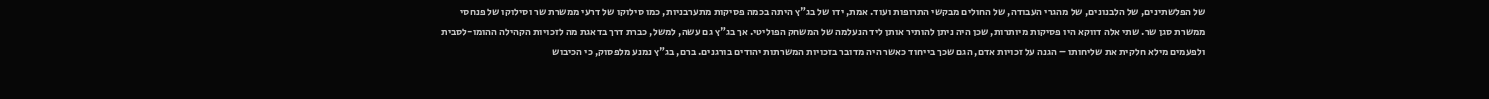של הפלשתינים, של הלבנונים, של מהגרי העבודה, של החולים מבקשי התרופות ועוד. אמת, ידו של בג"ץ היתה בכמה פסיקות מתערבניות, כמו סילוקו של דרעי ממשרת שר וסילוקו של פנחסי ממשרת סגן שר. שתי אלה דווקא היו פסיקות מיותרות, שכן היה ניתן להותיר אותן ליד הנעלמה של המשחק הפוליטי. אך בג"ץ גם עשה, למשל, כברת דרך בדאגת מה לזכויות הקהילה ההומו-לסבית ולפעמים מילא חלקית את שליחותו – הגנה על זכויות אדם, הגם שכך בייחוד כאשר היה מדובר בזכויות המשרתות יהודים בורגנים. ברם, בג"ץ נמנע מלפסוק, כי הכיבוש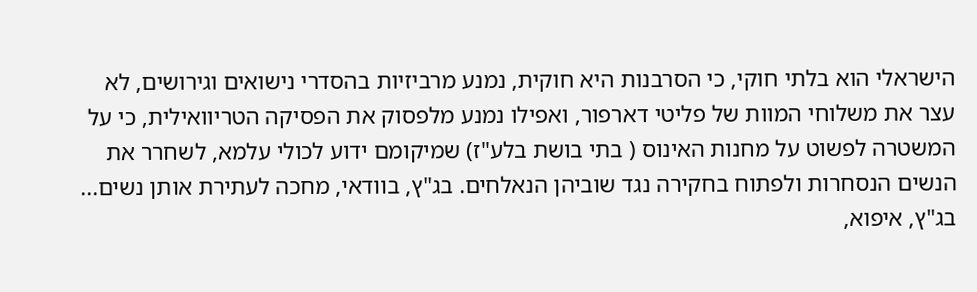הישראלי הוא בלתי חוקי, כי הסרבנות היא חוקית, נמנע מרביזיות בהסדרי נישואים וגירושים, לא עצר את משלוחי המוות של פליטי דארפור, ואפילו נמנע מלפסוק את הפסיקה הטריוואילית, כי על המשטרה לפשוט על מחנות האינוס ( בתי בושת בלע"ז) שמיקומם ידוע לכולי עלמא, לשחרר את הנשים הנסחרות ולפתוח בחקירה נגד שוביהן הנאלחים. בג"ץ, בוודאי, מחכה לעתירת אותן נשים... בג"ץ, איפוא,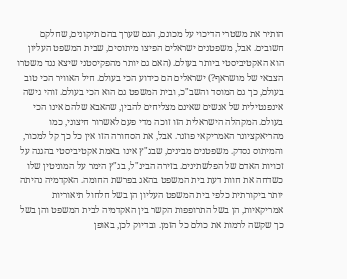הותיר את משטרי הדיכוי על מכונם, הגם שערך בהם תיקונים, שחלקם חשובים. אבל, משפטנים ישראלים הפיצו מיתוסים, שבית המשפט העליון הוא האקטיביסטי ביותר בעולם. (האם גם יותר מהפקיסטני שיצא נגד משטרו הצבאי של מושראף?) ישראלים הם כידוע הכי בעולם. חיל האוויר הכי טוב בעולם, כך גם המוסד והשב"כ, ובית המשפט גם הוא הכי בעולם. זוהי גישה אינפנטילית של אנשים שאינם מצליחים להבין, שהאבא שלהם אינו הכי בעולם. המקהלה הישראלית הזו זוכה מדי פעם לאשרור חיצוני, כמו מהריאקציונר האמריקאי פוזנר. אבל, את הסחורה הזו אין כל כך קל למכור, והמיתוס נסדק. משפטנים מבינים, שבג"ץ אינו באמת אקטיביסטי בהגנה על זכויות האדם של הפלשתינים. בזירה הבינ"ל, בג"ץ הימר על המוניטין שלו כשדחה את חוות דעת בית המשפט בהאג בפרשת החומה. האקדמיה נהיתה יותר ביקורתית כלפי בית המשפט העליון הן בשל חלחול תיאוריות אמריקאיות, הן בשל התרופפות הקשר בין האקדמיה לבית המשפט והן בשל כך שקשה לרמות את כולם כל הזמן. ובדיוק לכן, באופן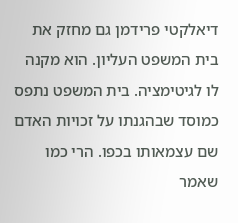דיאלקטי פרידמן גם מחזק את בית המשפט העליון. הוא מקנה לו לגיטימציה. בית המשפט נתפס כמוסד שבהגנתו על זכויות האדם שם עצמאותו בכפו. הרי כמו שאמר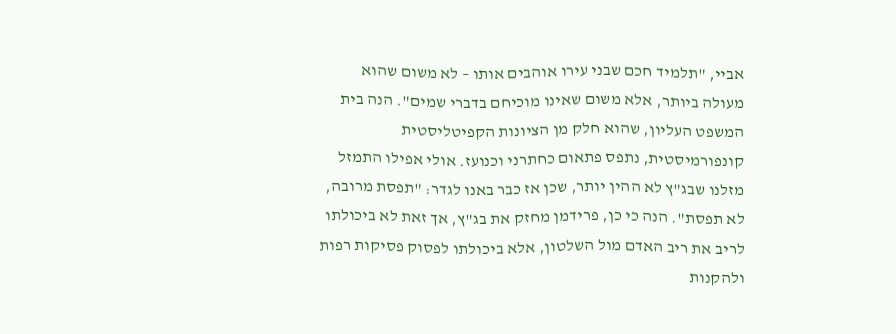אביי, "תלמיד חכם שבני עירו אוהבים אותו – לא משום שהוא מעולה ביותר, אלא משום שאינו מוכיחם בדברי שמים". הנה בית המשפט העליון, שהוא חלק מן הציונות הקפיטליסטית קונפורמיסטית, נתפס פתאום כחתרני וכנועז. אולי אפילו התמזל מזלנו שבג"ץ לא ההין יותר, שכן אז כבר באנו לגדר: "תפסת מרובה, לא תפסת". הנה כי כן, פרידמן מחזק את בג"ץ, אך זאת לא ביכולתו לריב את ריב האדם מול השלטון, אלא ביכולתו לפסוק פסיקות רפות ולהקנות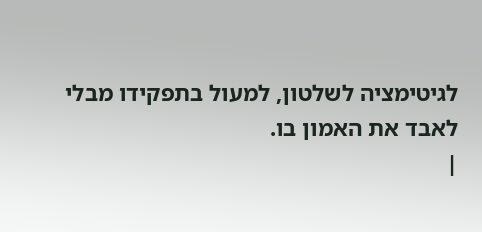לגיטימציה לשלטון, למעול בתפקידו מבלי לאבד את האמון בו.
|